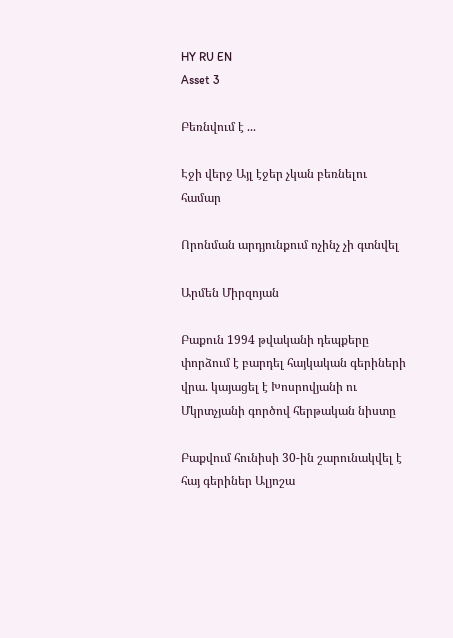HY RU EN
Asset 3

Բեռնվում է ...

Էջի վերջ Այլ էջեր չկան բեռնելու համար

Որոնման արդյունքում ոչինչ չի գտնվել

Արմեն Միրզոյան

Բաքուն 1994 թվականի դեպքերը փորձում է բարդել հայկական գերիների վրա. կայացել է Խոսրովյանի ու Մկրտչյանի գործով հերթական նիստը

Բաքվում հունիսի 30-ին շարունակվել է հայ գերիներ Ալյոշա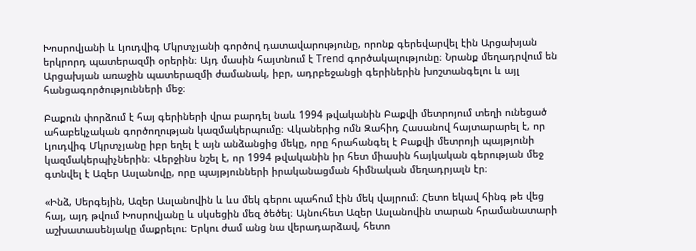Խոսրովյանի և Լյուդվիգ Մկրտչյանի գործով դատավարությունը, որոնք գերեվարվել էին Արցախյան երկրորդ պատերազմի օրերին։ Այդ մասին հայտնում է Trend գործակալությունը։ Նրանք մեղադրվում են Արցախյան առաջին պատերազմի ժամանակ, իբր, ադրբեջանցի գերիներին խոշտանգելու և այլ հանցագործությունների մեջ։

Բաքուն փորձում է հայ գերիների վրա բարդել նաև 1994 թվականին Բաքվի մետրոյում տեղի ունեցած ահաբեկչական գործողության կազմակերպումը։ Վկաներից ոմն Զահիդ Հասանով հայտարարել է, որ Լյուդվիգ Մկրտչյանը իբր եղել է այն անձանցից մեկը, որը հրահանգել է Բաքվի մետրոյի պայթյունի կազմակերպիչներին։ Վերջինս նշել է, որ 1994 թվականին իր հետ միասին հայկական գերության մեջ գտնվել է Ազեր Ասլանովը, որը պայթյունների իրականացման հիմնական մեղադրյալն էր։

«Ինձ, Սերգեյին, Ազեր Ասլանովին և ևս մեկ գերու պահում էին մեկ վայրում։ Հետո եկավ հինգ թե վեց հայ, այդ թվում Խոսրովյանը և սկսեցին մեզ ծեծել։ Այնուհետ Ազեր Ասլանովին տարան հրամանատարի աշխատասենյակը մաքրելու։ Երկու ժամ անց նա վերադարձավ, հետո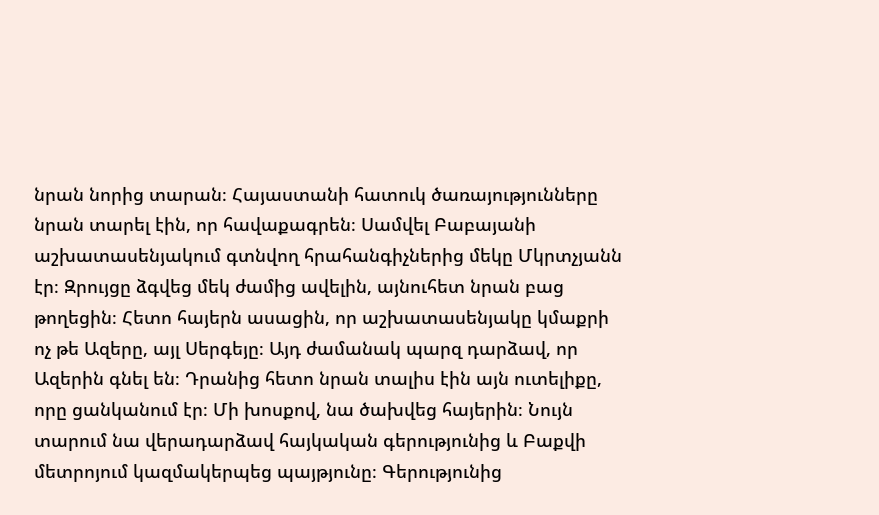նրան նորից տարան։ Հայաստանի հատուկ ծառայությունները նրան տարել էին, որ հավաքագրեն։ Սամվել Բաբայանի աշխատասենյակում գտնվող հրահանգիչներից մեկը Մկրտչյանն էր։ Զրույցը ձգվեց մեկ ժամից ավելին, այնուհետ նրան բաց թողեցին։ Հետո հայերն ասացին, որ աշխատասենյակը կմաքրի ոչ թե Ազերը, այլ Սերգեյը։ Այդ ժամանակ պարզ դարձավ, որ Ազերին գնել են։ Դրանից հետո նրան տալիս էին այն ուտելիքը, որը ցանկանում էր։ Մի խոսքով, նա ծախվեց հայերին։ Նույն տարում նա վերադարձավ հայկական գերությունից և Բաքվի մետրոյում կազմակերպեց պայթյունը։ Գերությունից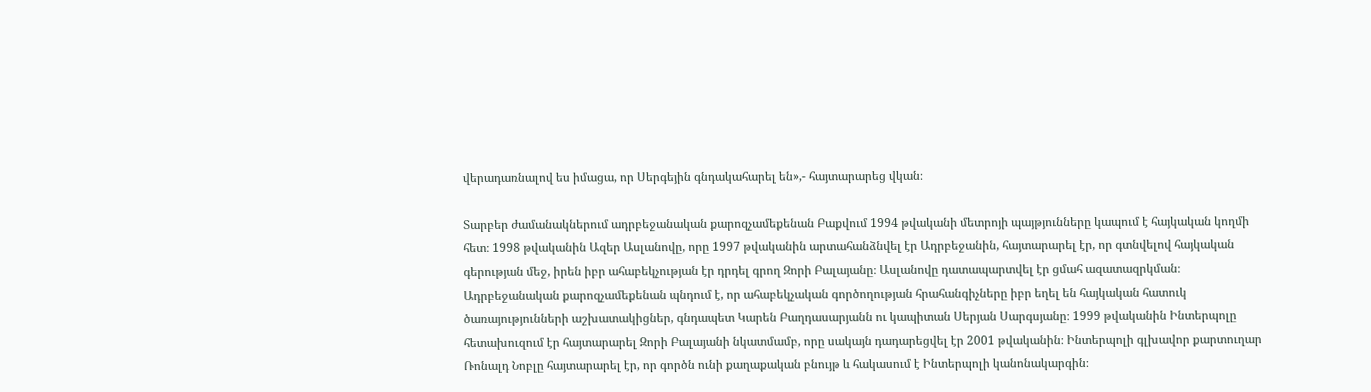վերադառնալով ես իմացա, որ Սերգեյին գնդակահարել են»,- հայտարարեց վկան։

Տարբեր ժամանակներում ադրբեջանական քարոզչամեքենան Բաքվում 1994 թվականի մետրոյի պայթյունները կապում է հայկական կողմի հետ։ 1998 թվականին Ազեր Ասլանովը, որը 1997 թվականին արտահանձնվել էր Ադրբեջանին, հայտարարել էր, որ գտնվելով հայկական գերության մեջ, իրեն իբր ահաբեկչության էր դրդել գրող Զորի Բալայանը։ Ասլանովը դատապարտվել էր ցմահ ազատազրկման։ Ադրբեջանական քարոզչամեքենան պնդում է, որ ահաբեկչական գործողության հրահանգիչները իբր եղել են հայկական հատուկ ծառայությունների աշխատակիցներ, գնդապետ Կարեն Բաղդասարյանն ու կապիտան Սերյան Սարգսյանը։ 1999 թվականին Ինտերպոլը հետախուզում էր հայտարարել Զորի Բալայանի նկատմամբ, որը սակայն դադարեցվել էր 2001 թվականին։ Ինտերպոլի գլխավոր քարտուղար Ռոնալդ Նոբլը հայտարարել էր, որ գործն ունի քաղաքական բնույթ և հակասում է Ինտերպոլի կանոնակարգին։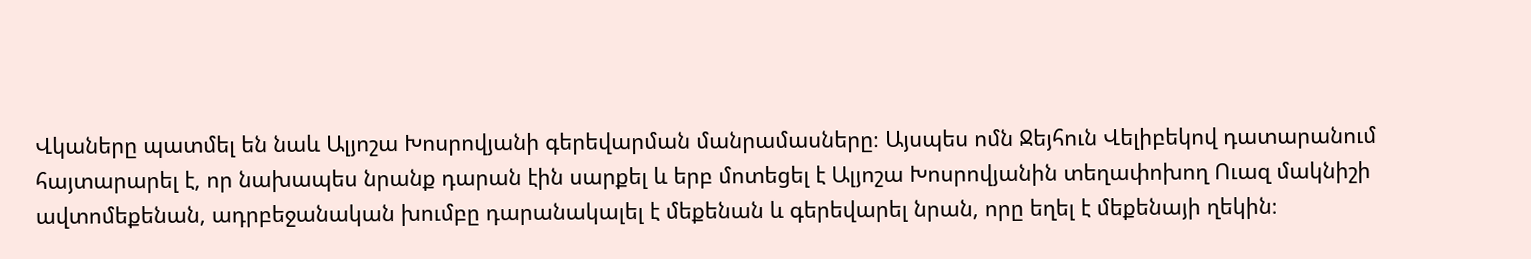Վկաները պատմել են նաև Ալյոշա Խոսրովյանի գերեվարման մանրամասները։ Այսպես ոմն Ջեյհուն Վելիբեկով դատարանում հայտարարել է, որ նախապես նրանք դարան էին սարքել և երբ մոտեցել է Ալյոշա Խոսրովյանին տեղափոխող Ուազ մակնիշի ավտոմեքենան, ադրբեջանական խումբը դարանակալել է մեքենան և գերեվարել նրան, որը եղել է մեքենայի ղեկին։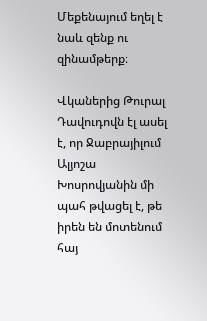Մեքենայում եղել է նաև զենք ու զինամթերք։

Վկաներից Թուրալ Դավուդովն էլ ասել է, որ Ջաբրայիլում Ալյոշա Խոսրովյանին մի պահ թվացել է, թե իրեն են մոտենում հայ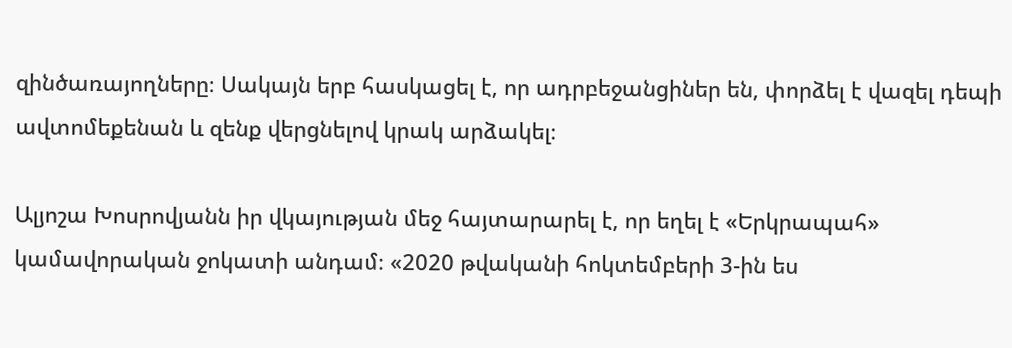զինծառայողները։ Սակայն երբ հասկացել է, որ ադրբեջանցիներ են, փորձել է վազել դեպի ավտոմեքենան և զենք վերցնելով կրակ արձակել։

Ալյոշա Խոսրովյանն իր վկայության մեջ հայտարարել է, որ եղել է «Երկրապահ» կամավորական ջոկատի անդամ։ «2020 թվականի հոկտեմբերի 3-ին ես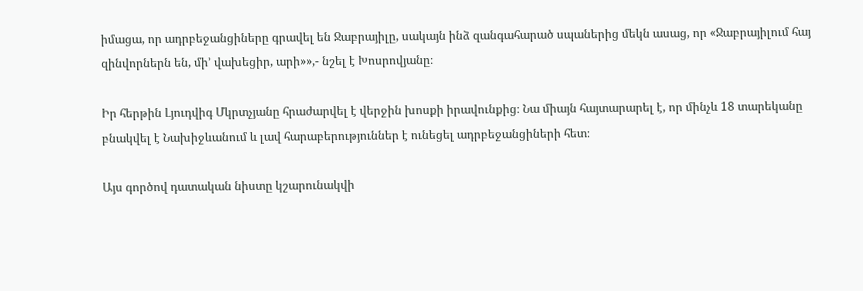իմացա, որ ադրբեջանցիները գրավել են Ջաբրայիլը, սակայն ինձ զանգահարած սպաներից մեկն ասաց, որ «Ջաբրայիլում հայ զինվորներն են, մի’ վախեցիր, արի»»,- նշել է Խոսրովյանը։

Իր հերթին Լյուդվիգ Մկրտչյանը հրաժարվել է վերջին խոսքի իրավունքից։ Նա միայն հայտարարել է, որ մինչև 18 տարեկանը բնակվել է Նախիջևանում և լավ հարաբերություններ է ունեցել ադրբեջանցիների հետ։

Այս գործով դատական նիստը կշարունակվի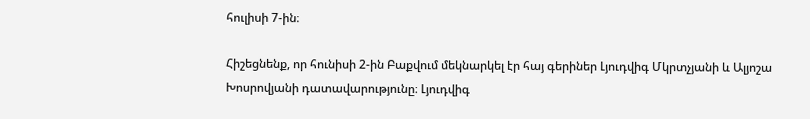հուլիսի 7-ին։

Հիշեցնենք, որ հունիսի 2-ին Բաքվում մեկնարկել էր հայ գերիներ Լյուդվիգ Մկրտչյանի և Ալյոշա Խոսրովյանի դատավարությունը։ Լյուդվիգ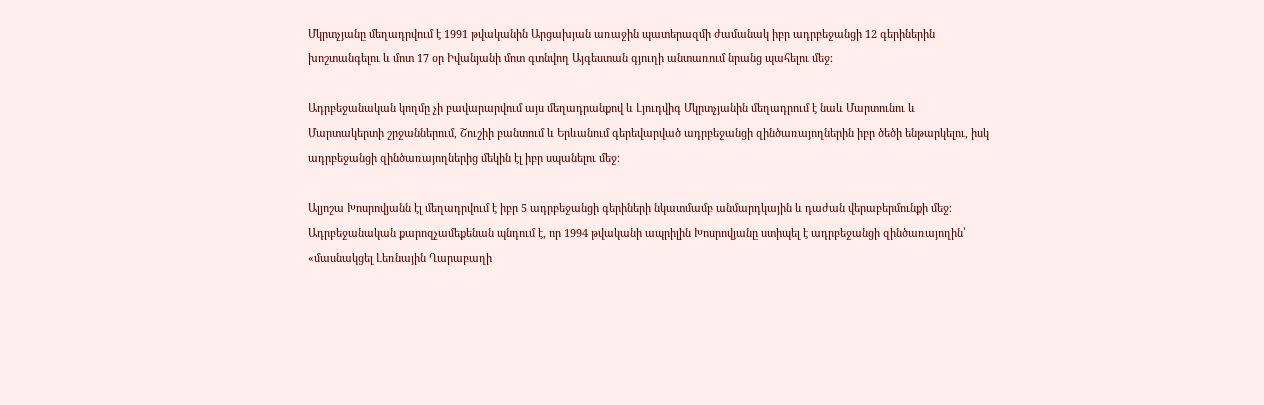Մկրտչյանը մեղադրվում է 1991 թվականին Արցախյան առաջին պատերազմի ժամանակ իբր ադրբեջանցի 12 գերիներին խոշտանգելու և մոտ 17 օր Իվանյանի մոտ գտնվող Այգեստան գյուղի անտառում նրանց պահելու մեջ։

Ադրբեջանական կողմը չի բավարարվում այս մեղադրանքով և Լյուդվիգ Մկրտչյանին մեղադրում է նաև Մարտունու և Մարտակերտի շրջաններում, Շուշիի բանտում և Երևանում գերեվարված ադրբեջանցի զինծառայողներին իբր ծեծի ենթարկելու, իսկ ադրբեջանցի զինծառայողներից մեկին էլ իբր սպանելու մեջ։

Ալյոշա Խոսրովյանն էլ մեղադրվում է իբր 5 ադրբեջանցի գերիների նկատմամբ անմարդկային և դաժան վերաբերմունքի մեջ։ Ադրբեջանական քարոզչամեքենան պնդում է, որ 1994 թվականի ապրիլին Խոսրովյանը ստիպել է ադրբեջանցի զինծառայողին՝ «մասնակցել Լեռնային Ղարաբաղի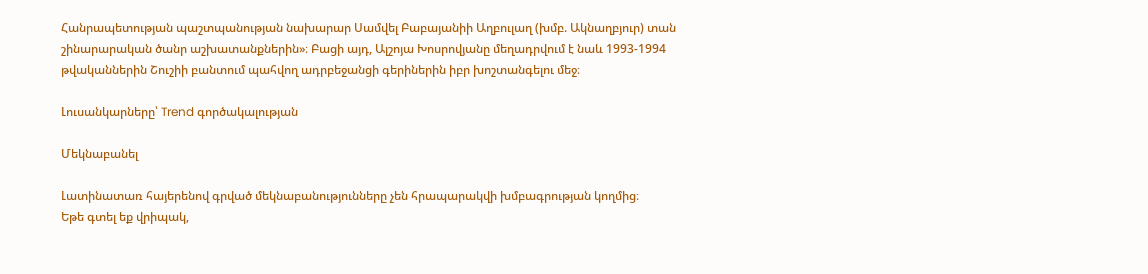Հանրապետության պաշտպանության նախարար Սամվել Բաբայանիի Աղբուլաղ (խմբ. Ակնաղբյուր) տան շինարարական ծանր աշխատանքներին»։ Բացի այդ, Ալշոյա Խոսրովյանը մեղադրվում է նաև 1993-1994 թվականներին Շուշիի բանտում պահվող ադրբեջանցի գերիներին իբր խոշտանգելու մեջ։

Լուսանկարները՝ Trend գործակալության

Մեկնաբանել

Լատինատառ հայերենով գրված մեկնաբանությունները չեն հրապարակվի խմբագրության կողմից։
Եթե գտել եք վրիպակ,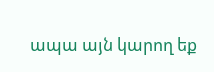ապա այն կարող եք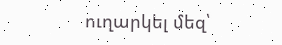ուղարկել մեզ՝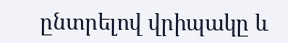ընտրելով վրիպակը և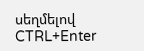սեղմելով CTRL+Enter